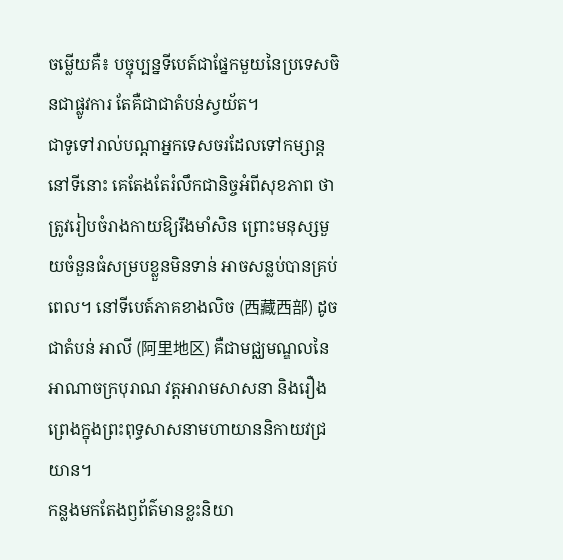ចម្លើយគឺ៖ បច្ចុប្បន្នទីបេត៍ជាផ្នែកមួយនៃប្រទេសចិនជាផ្លូវការ តែគឺជាជាតំបន់ស្វយ័ត។
ជាទូទៅរាល់បណ្តាអ្នកទេសចរដែលទៅកម្សាន្តនៅទីនោះ គេតែងតែរំលឹកជានិច្ចអំពីសុខភាព ថាត្រូវរៀបចំរាងកាយឱ្យរឹងមាំសិន ព្រោះមនុស្សមួយចំនួនធំសម្របខ្លួនមិនទាន់ អាចសន្លប់បានគ្រប់ពេល។ នៅទីបេត៍ភាគខាងលិច (西藏西部) ដូចជាតំបន់ អាលី (阿里地区) គឺជាមជ្ឈមណ្ឌលនៃអាណាចក្របុរាណ វត្តអារាមសាសនា និងរឿងព្រេងក្នុងព្រះពុទ្ធសាសនាមហាយាននិកាយវជ្រយាន។
កន្លងមកតែងឭព័ត៌មានខ្លះនិយា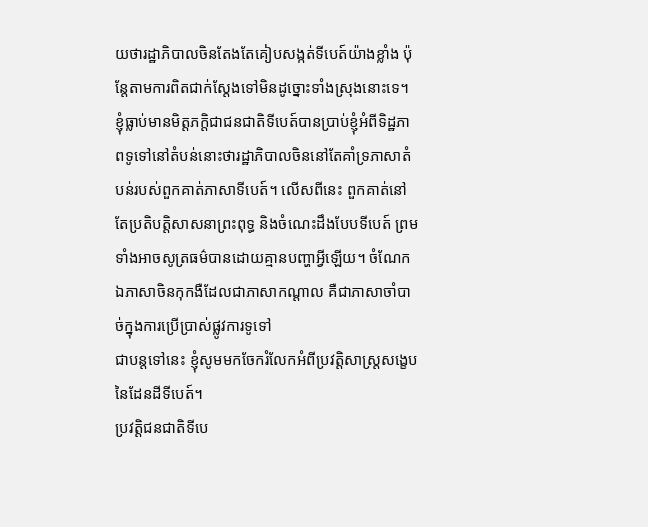យថារដ្ឋាភិបាលចិនតែងតែគៀបសង្កត់ទីបេត៍យ៉ាងខ្លាំង ប៉ុន្តែតាមការពិតជាក់ស្តែងទៅមិនដូច្នោះទាំងស្រុងនោះទេ។ ខ្ញុំធ្លាប់មានមិត្តភក្តិជាជនជាតិទីបេត៍បានប្រាប់ខ្ញុំអំពីទិដ្ឋភាពទូទៅនៅតំបន់នោះថារដ្ឋាភិបាលចិននៅតែគាំទ្រភាសាតំបន់របស់ពួកគាត់ភាសាទីបេត៍។ លើសពីនេះ ពួកគាត់នៅតែប្រតិបត្តិសាសនាព្រះពុទ្ធ និងចំណេះដឹងបែបទីបេត៍ ព្រមទាំងអាចសូត្រធម៌បានដោយគ្មានបញ្ហាអ្វីឡើយ។ ចំណែកឯភាសាចិនកុកងឺដែលជាភាសាកណ្តាល គឺជាភាសាចាំបាច់ក្នុងការប្រើប្រាស់ផ្លូវការទូទៅ
ជាបន្តទៅនេះ ខ្ញុំសូមមកចែករំលែកអំពីប្រវត្តិសាស្ត្រសង្ខេបនៃដែនដីទីបេត៍។
ប្រវត្តិជនជាតិទីបេ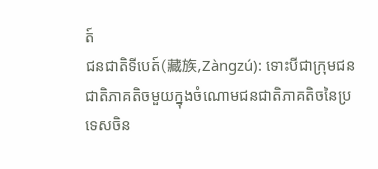ត៍
ជនជាតិទីបេត៍(藏族,Zàngzú): ទោះបីជាក្រុមជនជាតិភាគតិចមួយក្នុងចំណោមជនជាតិភាគតិចនៃប្រទេសចិន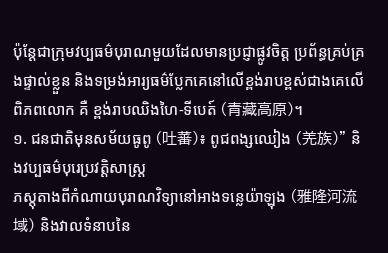ប៉ុន្តែជាក្រុមវប្បធម៌បុរាណមួយដែលមានប្រជ្ញាផ្លូវចិត្ត ប្រព័ន្ធគ្រប់គ្រងផ្ទាល់ខ្លួន និងទម្រង់អារ្យធម៌ប្លែកគេនៅលើខ្ពង់រាបខ្ពស់ជាងគេលើពិភពលោក គឺ ខ្ពង់រាបឈិងហៃ-ទីបេត៍ (青藏高原)។
១. ជនជាតិមុនសម័យធូពូ (吐蕃)៖ ពូជពង្សឈៀង (羌族)" និងវប្បធម៌បុរេប្រវត្តិសាស្ត្រ
ភស្តុតាងពីកំណាយបុរាណវិទ្យានៅអាងទន្លេយ៉ាឡុង (雅隆河流域) និងវាលទំនាបនៃ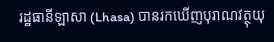រដ្ឋធានីឡាសា (Lhasa) បានរកឃើញបុរាណវត្ថុយុ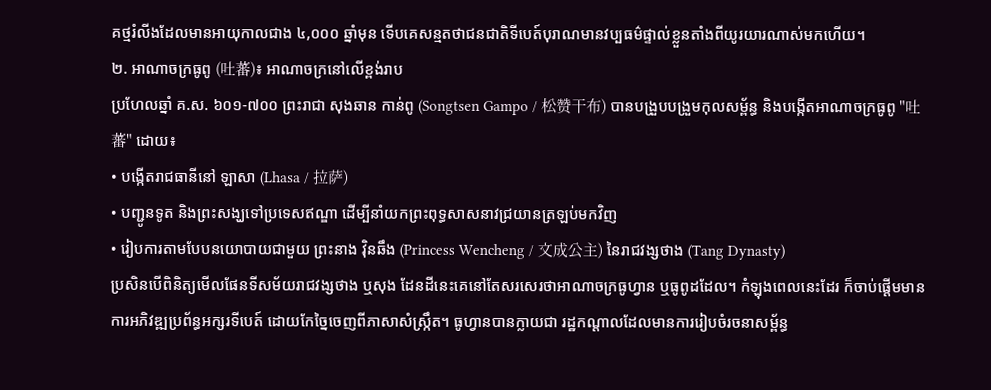គថ្មរំលីងដែលមានអាយុកាលជាង ៤,០០០ ឆ្នាំមុន ទើបគេសន្មតថាជនជាតិទីបេត៍បុរាណមានវប្បធម៌ផ្ទាល់ខ្លួនតាំងពីយូរយារណាស់មកហើយ។
២. អាណាចក្រធូពូ (吐蕃)៖ អាណាចក្រនៅលើខ្ពង់រាប
ប្រហែលឆ្នាំ គ.ស. ៦០១-៧០០ ព្រះរាជា សុងឆាន កាន់ពូ (Songtsen Gampo / 松赞干布) បានបង្រួបបង្រួមកុលសម្ព័ន្ធ និងបង្កើតអាណាចក្រធូពូ "吐蕃" ដោយ៖
• បង្កើតរាជធានីនៅ ឡាសា (Lhasa / 拉萨)
• បញ្ជូនទូត និងព្រះសង្ឃទៅប្រទេសឥណ្ឌា ដើម្បីនាំយកព្រះពុទ្ធសាសនាវជ្រយានត្រឡប់មកវិញ
• រៀបការតាមបែបនយោបាយជាមួយ ព្រះនាង វ៉ិនឆឹង (Princess Wencheng / 文成公主) នៃរាជវង្សថាង (Tang Dynasty)
ប្រសិនបើពិនិត្យមើលផែនទីសម័យរាជវង្សថាង ឬសុង ដែនដីនេះគេនៅតែសរសេរថាអាណាចក្រធូហ្វាន ឬធូពូដដែល។ កំឡុងពេលនេះដែរ ក៏ចាប់ផ្តើមមានការអភិវឌ្ឍប្រព័ន្ធអក្សរទីបេត៍ ដោយកែច្នៃចេញពីភាសាសំស្ក្រឹត។ ធូហ្វានបានក្លាយជា រដ្ឋកណ្តាលដែលមានការរៀបចំរចនាសម្ព័ន្ធ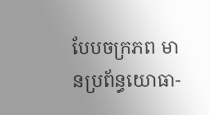បែបចក្រភព មានប្រព័ន្ធយោធា-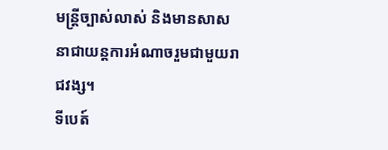មន្ត្រីច្បាស់លាស់ និងមានសាសនាជាយន្តការអំណាចរួមជាមួយរាជវង្ស។
ទីបេត៍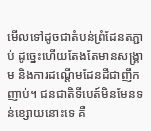មើលទៅដូចជាតំបន់ព្រំដែនតភ្ជាប់ ដូច្នេះហើយតែងតែមានសង្គ្រាម និងការដណ្តើមដែនដីជាញឹកញាប់។ ជនជាតិទីបេត៍មិនមែនទន់ខ្សោយនោះទេ គឺ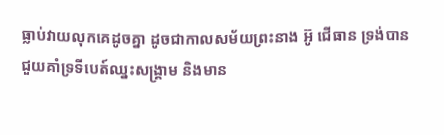ធ្លាប់វាយលុកគេដូចគ្នា ដូចជាកាលសម័យព្រះនាង អ៊ូ ជើធាន ទ្រង់បានជួយគាំទ្រទីបេត៍ឈ្នះសង្គ្រាម និងមាន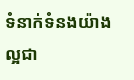ទំនាក់ទំនងយ៉ាងល្អជា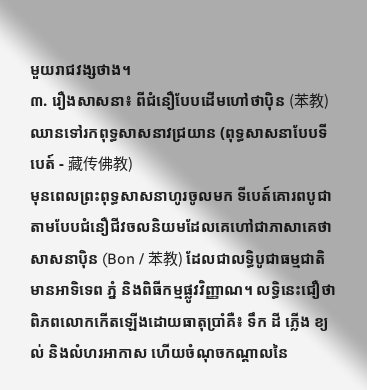មួយរាជវង្សថាង។
៣. រឿងសាសនា៖ ពីជំនឿបែបដើមហៅថាប៉ិន (苯教) ឈានទៅរកពុទ្ធសាសនាវជ្រយាន (ពុទ្ធសាសនាបែបទីបេត៍ - 藏传佛教)
មុនពេលព្រះពុទ្ធសាសនាហូរចូលមក ទីបេត៍គោរពបូជាតាមបែបជំនឿជីវចលនិយមដែលគេហៅជាភាសាគេថា សាសនាប៉ិន (Bon / 苯教) ដែលជាលទ្ធិបូជាធម្មជាតិ មានអាទិទេព ភ្នំ និងពិធីកម្មផ្លូវវិញ្ញាណ។ លទ្ធិនេះជឿថាពិភពលោកកើតឡើងដោយធាតុប្រាំគឺ៖ ទឹក ដី ភ្លើង ខ្យល់ និងលំហរអាកាស ហើយចំណុចកណ្តាលនៃ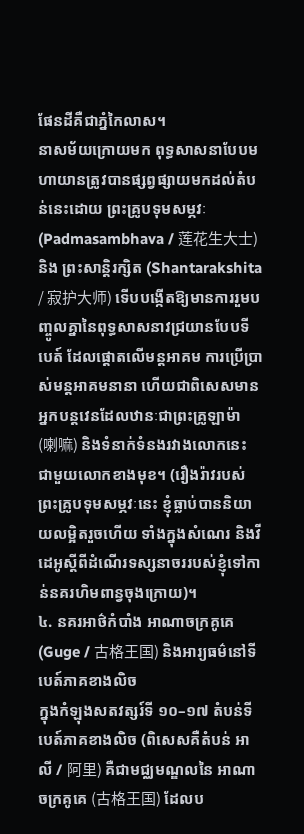ផែនដីគឺជាភ្នំកៃលាស។
នាសម័យក្រោយមក ពុទ្ធសាសនាបែបមហាយានត្រូវបានផ្សព្វផ្សាយមកដល់តំបន់នេះដោយ ព្រះគ្រូបទុមសម្ភវៈ (Padmasambhava / 莲花生大士) និង ព្រះសាន្តិរក្សិត (Shantarakshita / 寂护大师) ទើបបង្កើតឱ្យមានការរួមបញ្ចូលគ្នានៃពុទ្ធសាសនាវជ្រយានបែបទីបេត៍ ដែលផ្តោតលើមន្តអាគម ការប្រើប្រាស់មន្តអាគមនានា ហើយជាពិសេសមានអ្នកបន្តវេនដែលឋានៈជាព្រះគ្រូឡាម៉ា (喇嘛) និងទំនាក់ទំនងរវាងលោកនេះ ជាមួយលោកខាងមុខ។ (រឿងរ៉ាវរបស់ព្រះគ្រូបទុមសម្ភវៈនេះ ខ្ញុំធ្លាប់បាននិយាយលម្អិតរួចហើយ ទាំងក្នុងសំណេរ និងវីដេអូស្តីពីដំណើរទស្សនាចររបស់ខ្ញុំទៅកាន់នគរហិមពាន្វចុងក្រោយ)។
៤. នគរអាថ៌កំបាំង អាណាចក្រគូគេ (Guge / 古格王国) និងអារ្យធម៌នៅទីបេត៍ភាគខាងលិច
ក្នុងកំឡុងសតវត្សរ៍ទី ១០–១៧ តំបន់ទីបេត៍ភាគខាងលិច (ពិសេសគឺតំបន់ អាលី / 阿里) គឺជាមជ្ឈមណ្ឌលនៃ អាណាចក្រគូគេ (古格王国) ដែលប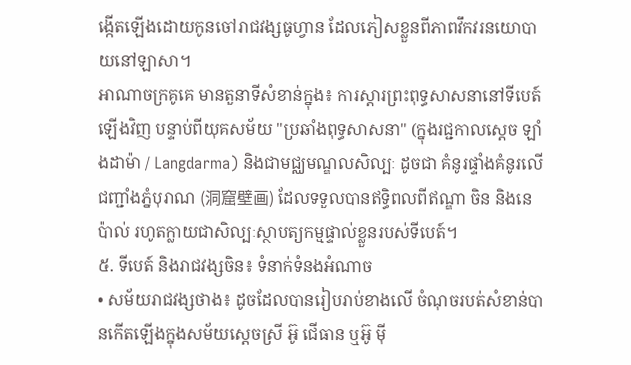ង្កើតឡើងដោយកូនចៅរាជវង្សធូហ្វាន ដែលភៀសខ្លួនពីភាពវឹកវរនយោបាយនៅឡាសា។
អាណាចក្រគូគេ មានតួនាទីសំខាន់ក្នុង៖ ការស្តារព្រះពុទ្ធសាសនានៅទីបេត៍ឡើងវិញ បន្ទាប់ពីយុគសម័យ "ប្រឆាំងពុទ្ធសាសនា" (ក្នុងរជ្ជកាលស្តេច ឡាំងដាម៉ា / Langdarma) និងជាមជ្ឈមណ្ឌលសិល្បៈ ដូចជា គំនូរផ្ទាំងគំនូរលើជញ្ជាំងភ្នំបុរាណ (洞窟壁画) ដែលទទួលបានឥទ្ធិពលពីឥណ្ឌា ចិន និងនេប៉ាល់ រហូតក្លាយជាសិល្បៈស្ថាបត្យកម្មផ្ទាល់ខ្លួនរបស់ទីបេត៍។
៥. ទីបេត៍ និងរាជវង្សចិន៖ ទំនាក់ទំនងអំណាច
• សម័យរាជវង្សថាង៖ ដូចដែលបានរៀបរាប់ខាងលើ ចំណុចរបត់សំខាន់បានកើតឡើងក្នុងសម័យស្តេចស្រី អ៊ូ ជើធាន ឬអ៊ូ ម៉ី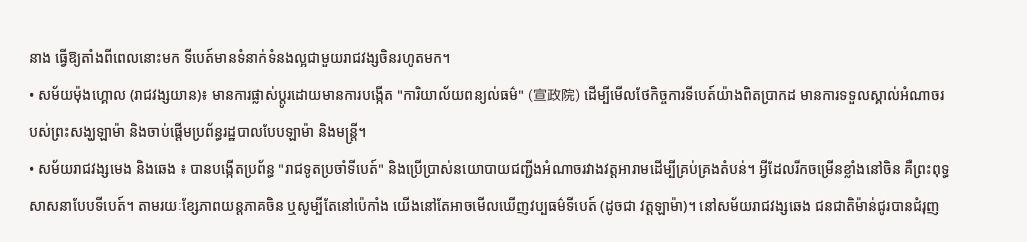នាង ធ្វើឱ្យតាំងពីពេលនោះមក ទីបេត៍មានទំនាក់ទំនងល្អជាមួយរាជវង្សចិនរហូតមក។
• សម័យម៉ុងហ្គោល (រាជវង្សយាន)៖ មានការផ្លាស់ប្តូរដោយមានការបង្កើត "ការិយាល័យពន្យល់ធម៌" (宣政院) ដើម្បីមើលថែកិច្ចការទីបេត៍យ៉ាងពិតប្រាកដ មានការទទួលស្គាល់អំណាចរបស់ព្រះសង្ឃឡាម៉ា និងចាប់ផ្តើមប្រព័ន្ធរដ្ឋបាលបែបឡាម៉ា និងមន្រ្តី។
• សម័យរាជវង្សមេង និងឆេង ៖ បានបង្កើតប្រព័ន្ធ "រាជទូតប្រចាំទីបេត៍" និងប្រើប្រាស់នយោបាយជញ្ជីងអំណាចរវាងវត្តអារាមដើម្បីគ្រប់គ្រងតំបន់។ អ្វីដែលរីកចម្រើនខ្លាំងនៅចិន គឺព្រះពុទ្ធសាសនាបែបទីបេត៍។ តាមរយៈខ្សែភាពយន្តភាគចិន ឬសូម្បីតែនៅប៉េកាំង យើងនៅតែអាចមើលឃើញវប្បធម៌ទីបេត៍ (ដូចជា វត្តឡាម៉ា)។ នៅសម័យរាជវង្សឆេង ជនជាតិម៉ាន់ជូរបានជំរុញ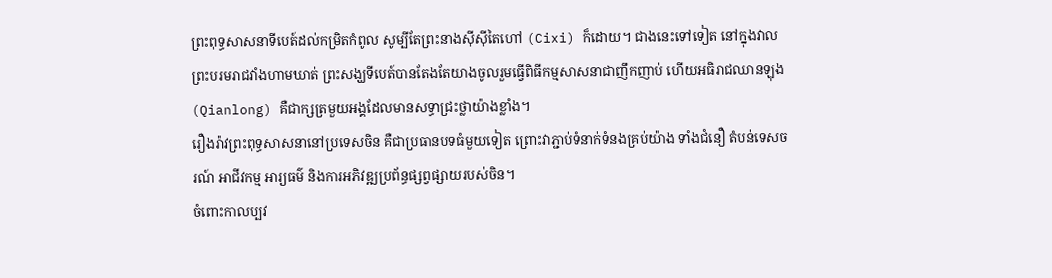ព្រះពុទ្ធសាសនាទីបេត៍ដល់កម្រិតកំពូល សូម្បីតែព្រះនាងស៊ីស៊ីតៃហៅ (Cixi) ក៏ដោយ។ ជាងនេះទៅទៀត នៅក្នុងវាលព្រះបរមរាជវាំងហាមឃាត់ ព្រះសង្ឃទីបេត៍បានតែងតែយាងចូលរួមធ្វើពិធីកម្មសាសនាជាញឹកញាប់ ហើយអធិរាជឈានឡុង (Qianlong) គឺជាក្សត្រមួយអង្គដែលមានសទ្ធាជ្រះថ្លាយ៉ាងខ្លាំង។
រឿងរ៉ាវព្រះពុទ្ធសាសនានៅប្រទេសចិន គឺជាប្រធានបទធំមួយទៀត ព្រោះវាភ្ជាប់ទំនាក់ទំនងគ្រប់យ៉ាង ទាំងជំនឿ តំបន់ទេសចរណ៍ អាជីវកម្ម អារ្យធម៌ និងការអភិវឌ្ឍប្រព័ន្ធផ្សព្វផ្សាយរបស់ចិន។
ចំពោះកាលប្បវ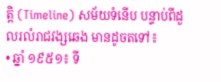ត្តិ (Timeline) សម័យទំនើប បន្ទាប់ពីដួលរលំរាជវង្សឆេង មានដូចតទៅ៖
• ឆ្នាំ ១៩៥១៖ ទី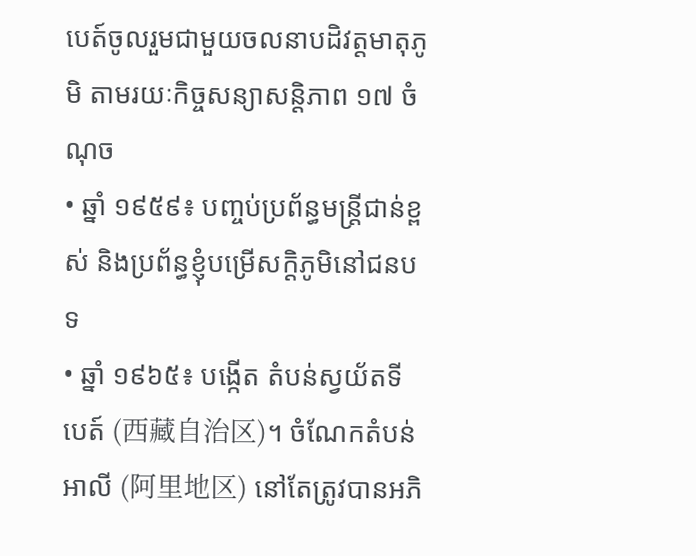បេត៍ចូលរួមជាមួយចលនាបដិវត្តមាតុភូមិ តាមរយៈកិច្ចសន្យាសន្តិភាព ១៧ ចំណុច
• ឆ្នាំ ១៩៥៩៖ បញ្ចប់ប្រព័ន្ធមន្ត្រីជាន់ខ្ពស់ និងប្រព័ន្ធខ្ញុំបម្រើសក្ដិភូមិនៅជនបទ
• ឆ្នាំ ១៩៦៥៖ បង្កើត តំបន់ស្វយ័តទីបេត៍ (西藏自治区)។ ចំណែកតំបន់ អាលី (阿里地区) នៅតែត្រូវបានអភិ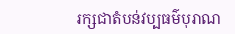រក្សជាតំបន់វប្បធម៌បុរាណ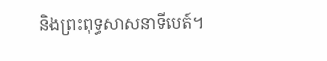និងព្រះពុទ្ធសាសនាទីបេត៍។